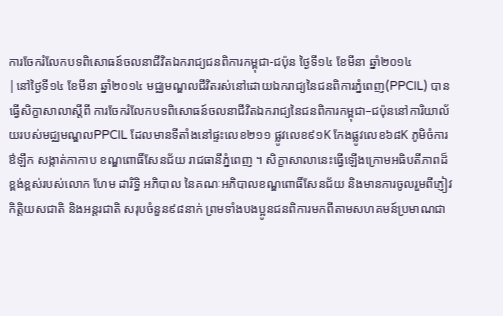ការចែករំលែកបទពិសោធន៍ចលនាជីវិតឯករាជ្យជនពិការកម្ពុជា-ជប៉ុន ថ្ងៃទី១៤ ខែមីនា ឆ្នាំ២០១៤
|នៅថ្ងៃទី១៤ ខែមីនា ឆ្នាំ២០១៤ មជ្ឈមណ្ឌលជីវិតរស់នៅដោយឯករាជ្យនៃជនពិការភ្នំពេញ(PPCIL) បានធ្វើសិក្ខាសាលាស្តីពី ការចែករំលែកបទពិសោធន៍ចលនាជីវិតឯករាជ្យនៃជនពិការកម្ពុជា–ជប៉ុននៅការិយាល័យរបស់មជ្ឈមណ្ឌលPPCIL ដែលមានទីតាំងនៅផ្ទះលេខ២១១ ផ្លូវលេខ៩១K កែងផ្លូវលេខ៦៨K ភូមិចំការឳឡឹក សង្កាត់កាកាប ខណ្ឌពោធិ៍សែនជ័យ រាជធានីភ្នំពេញ ។ សិក្ខាសាលានេះធ្វើឡើងក្រោមអធិបតីភាពដ៏ខ្ពង់ខ្ពស់របស់លោក ហែម ដារិទ្ធិ អភិបាល នៃគណៈអភិបាលខណ្ឌពោធិ៍សែនជ័យ និងមានការចូលរួមពីភ្ញៀវកិត្តិយសជាតិ និងអន្តរជាតិ សរុបចំនួន៩៨នាក់ ព្រមទាំងបងប្អូនជនពិការមកពីតាមសហគមន៍ប្រមាណជា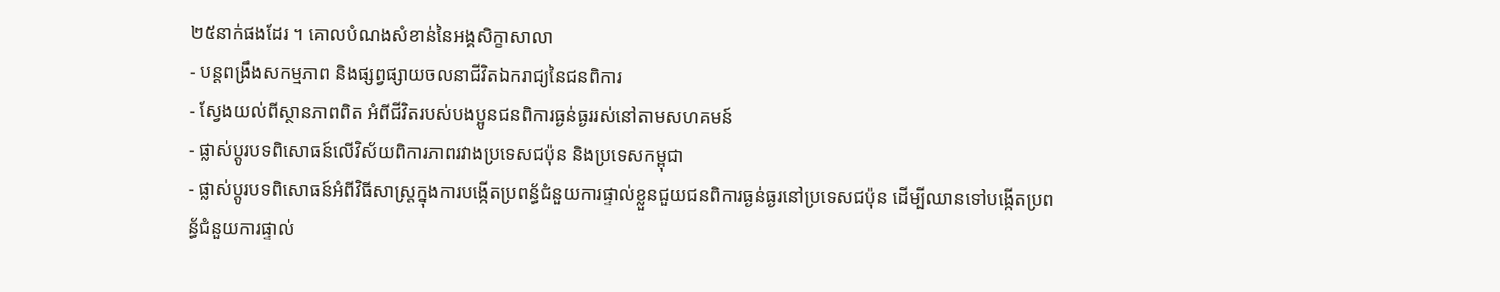២៥នាក់ផងដែរ ។ គោលបំណងសំខាន់នៃអង្គសិក្ខាសាលា
- បន្តពង្រឹងសកម្មភាព និងផ្សព្វផ្សាយចលនាជីវិតឯករាជ្យនៃជនពិការ
- ស្វែងយល់ពីស្ថានភាពពិត អំពីជីវិតរបស់បងប្អូនជនពិការធ្ងន់ធ្ងររស់នៅតាមសហគមន៍
- ផ្លាស់ប្តូរបទពិសោធន៍លើវិស័យពិការភាពរវាងប្រទេសជប៉ុន និងប្រទេសកម្ពុជា
- ផ្លាស់ប្តូរបទពិសោធន៍អំពីវិធីសាស្ត្រក្នុងការបង្កើតប្រពន្ធ័ជំនួយការផ្ទាល់ខ្លួនជួយជនពិការធ្ងន់ធ្ងរនៅប្រទេសជប៉ុន ដើម្បីឈានទៅបង្កើតប្រពន្ធ័ជំនួយការផ្ទាល់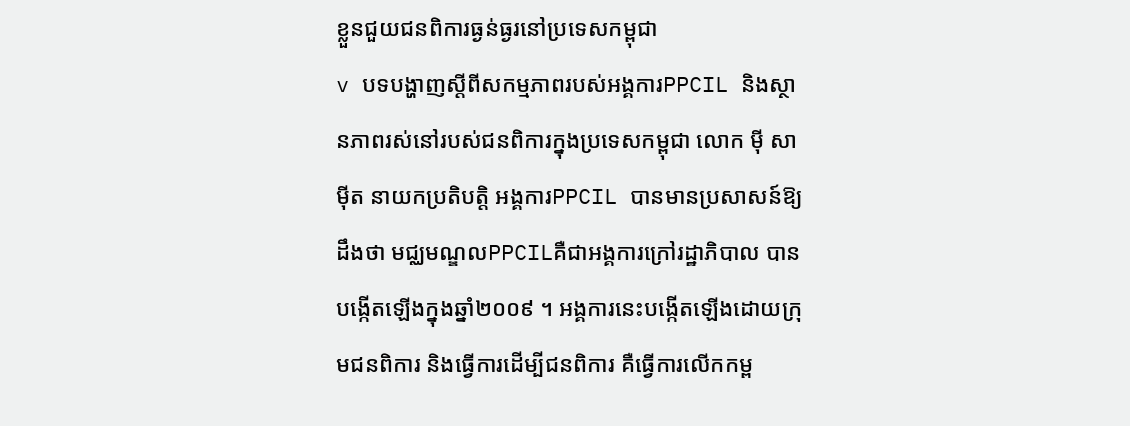ខ្លួនជួយជនពិការធ្ងន់ធ្ងរនៅប្រទេសកម្ពុជា
v បទបង្ហាញស្តីពីសកម្មភាពរបស់អង្គការPPCIL និងស្ថានភាពរស់នៅរបស់ជនពិការក្នុងប្រទេសកម្ពុជា លោក ម៉ី សាម៉ីត នាយកប្រតិបត្តិ អង្គការPPCIL បានមានប្រសាសន៍ឱ្យដឹងថា មជ្ឈមណ្ឌលPPCILគឺជាអង្គការក្រៅរដ្ឋាភិបាល បានបង្កើតឡើងក្នុងឆ្នាំ២០០៩ ។ អង្គការនេះបង្កើតឡើងដោយក្រុមជនពិការ និងធ្វើការដើម្បីជនពិការ គឺធ្វើការលើកកម្ព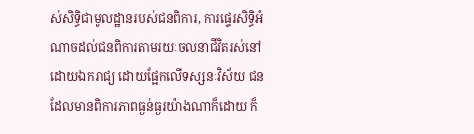ស់សិទ្ធិជាមូលដ្ឋានរបស់ជនពិការ, ការផ្ទេរសិទ្ធិអំណាចដល់ជនពិការតាមរយៈចលនាជីវិតរស់នៅដោយឯករាជ្យ ដោយផ្អែកលើទស្សនៈវិស័យ ជនដែលមានពិការភាពធ្ងន់ធ្ងរយ៉ាងណាក៏ដោយ ក៏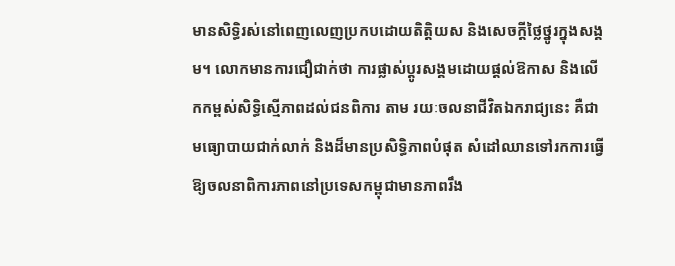មានសិទ្ធិរស់នៅពេញលេញប្រកបដោយតិត្តិយស និងសេចក្តីថ្លៃថ្នូរក្នុងសង្គម។ លោកមានការជឿជាក់ថា ការផ្លាស់ប្តូរសង្គមដោយផ្តល់ឱកាស និងលើកកម្ពស់សិទ្ធិស្មើភាពដល់ជនពិការ តាម រយៈចលនាជីវិតឯករាជ្យនេះ គឺជាមធ្យោបាយជាក់លាក់ និងដ៏មានប្រសិទ្ធិភាពបំផុត សំដៅឈានទៅរកការធ្វើឱ្យចលនាពិការភាពនៅប្រទេសកម្ពុជាមានភាពរឹង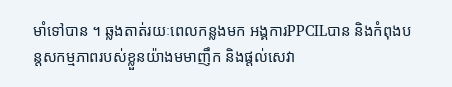មាំទៅបាន ។ ឆ្លងតាត់រយៈពេលកន្លងមក អង្គការPPCILបាន និងកំពុងបន្តសកម្មភាពរបស់ខ្លួនយ៉ាងមមាញឹក និងផ្តល់សេវា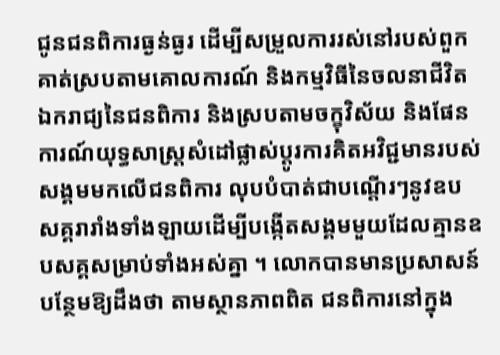ជូនជនពិការធ្ងន់ធ្ងរ ដើម្បីសម្រួលការរស់នៅរបស់ពួកគាត់ស្របតាមគោលការណ៍ និងកម្មវិធីនៃចលនាជីវិតឯករាជ្យនៃជនពិការ និងស្របតាមចក្ខុវិស័យ និងផែនការណ៍យុទ្ធសាស្ត្រសំដៅផ្លាស់ប្តូរការគិតអវិជ្ជមានរបស់សង្គមមកលើជនពិការ លុបបំបាត់ជាបណ្តើរៗនូវឧបសគ្គរារាំងទាំងឡាយដើម្បីបង្កើតសង្គមមួយដែលគ្មានឧបសគ្គសម្រាប់ទាំងអស់គ្នា ។ លោកបានមានប្រសាសន៍បន្ថែមឱ្យដឹងថា តាមស្ថានភាពពិត ជនពិការនៅក្នុង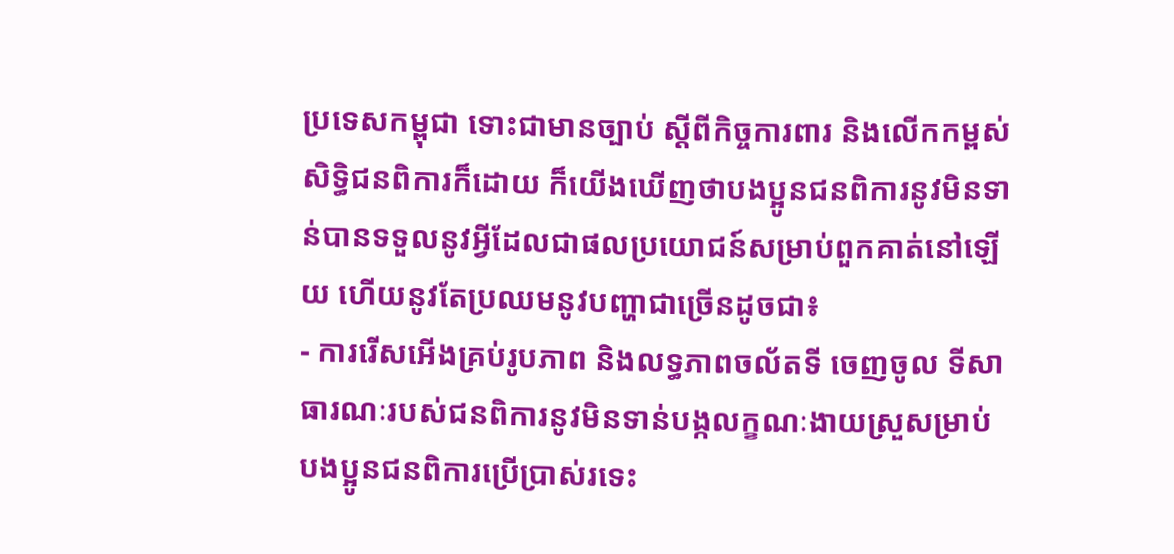ប្រទេសកម្ពុជា ទោះជាមានច្បាប់ ស្តីពីកិច្ចការពារ និងលើកកម្ពស់សិទ្ធិជនពិការក៏ដោយ ក៏យើងឃើញថាបងប្អូនជនពិការនូវមិនទាន់បានទទួលនូវអ្វីដែលជាផលប្រយោជន៍សម្រាប់ពួកគាត់នៅឡើយ ហើយនូវតែប្រឈមនូវបញ្ហាជាច្រើនដូចជា៖
- ការរើសអើងគ្រប់រូបភាព និងលទ្ធភាពចល័តទី ចេញចូល ទីសាធារណៈរបស់ជនពិការនូវមិនទាន់បង្កលក្ខណៈងាយស្រួសម្រាប់បងប្អូនជនពិការប្រើប្រាស់រទេះ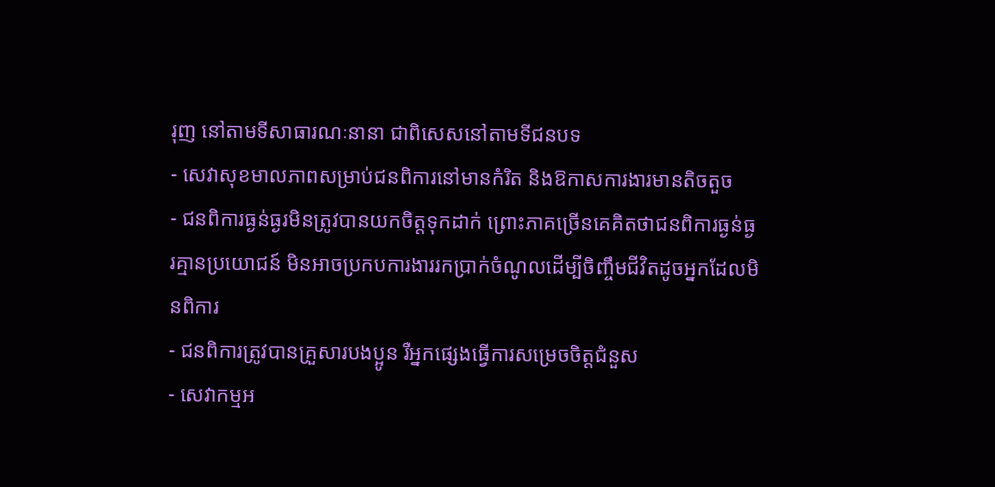រុញ នៅតាមទីសាធារណៈនានា ជាពិសេសនៅតាមទីជនបទ
- សេវាសុខមាលភាពសម្រាប់ជនពិការនៅមានកំរិត និងឱកាសការងារមានតិចតួច
- ជនពិការធ្ងន់ធ្ងរមិនត្រូវបានយកចិត្តទុកដាក់ ព្រោះភាគច្រើនគេគិតថាជនពិការធ្ងន់ធ្ងរគ្មានប្រយោជន៍ មិនអាចប្រកបការងាររកប្រាក់ចំណូលដើម្បីចិញ្ចឹមជីវិតដូចអ្នកដែលមិនពិការ
- ជនពិការត្រូវបានគ្រួសារបងប្អូន រឺអ្នកផ្សេងធ្វើការសម្រេចចិត្តជំនួស
- សេវាកម្មអ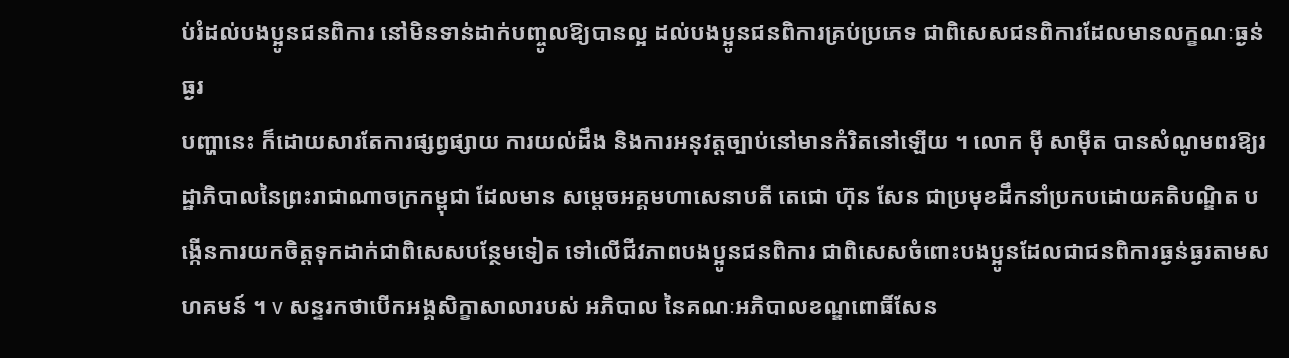ប់រំដល់បងប្អូនជនពិការ នៅមិនទាន់ដាក់បញ្ចូលឱ្យបានល្អ ដល់បងប្អូនជនពិការគ្រប់ប្រភេទ ជាពិសេសជនពិការដែលមានលក្ខណៈធ្ងន់ធ្ងរ
បញ្ហានេះ ក៏ដោយសារតែការផ្សព្វផ្សាយ ការយល់ដឹង និងការអនុវត្តច្បាប់នៅមានកំរិតនៅឡើយ ។ លោក ម៉ី សាម៉ីត បានសំណូមពរឱ្យរដ្ឋាភិបាលនៃព្រះរាជាណាចក្រកម្ពុជា ដែលមាន សម្តេចអគ្គមហាសេនាបតី តេជោ ហ៊ុន សែន ជាប្រមុខដឹកនាំប្រកបដោយគតិបណ្ឌិត បង្កើនការយកចិត្តទុកដាក់ជាពិសេសបន្ថែមទៀត ទៅលើជីវភាពបងប្អូនជនពិការ ជាពិសេសចំពោះបងប្អូនដែលជាជនពិការធ្ងន់ធ្ងរតាមសហគមន៍ ។ v សន្ទរកថាបើកអង្គសិក្ខាសាលារបស់ អភិបាល នៃគណៈអភិបាលខណ្ឌពោធិ៍សែន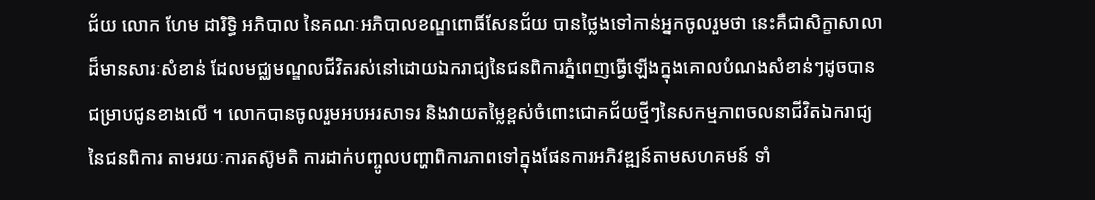ជ័យ លោក ហែម ដារិទ្ធិ អភិបាល នៃគណៈអភិបាលខណ្ឌពោធិ៍សែនជ័យ បានថ្លៃងទៅកាន់អ្នកចូលរួមថា នេះគឺជាសិក្ខាសាលាដ៏មានសារៈសំខាន់ ដែលមជ្ឈមណ្ឌលជីវិតរស់នៅដោយឯករាជ្យនៃជនពិការភ្នំពេញធ្វើឡើងក្នុងគោលបំណងសំខាន់ៗដូចបានជម្រាបជូនខាងលើ ។ លោកបានចូលរួមអបអរសាទរ និងវាយតម្លៃខ្ពស់ចំពោះជោគជ័យថ្មីៗនៃសកម្មភាពចលនាជីវិតឯករាជ្យនៃជនពិការ តាមរយៈការតស៊ូមតិ ការដាក់បញ្ចូលបញ្ហាពិការភាពទៅក្នុងផែនការអភិវឌ្ឍន៍តាមសហគមន៍ ទាំ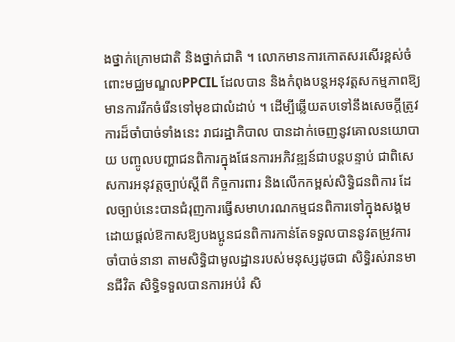ងថ្នាក់ក្រោមជាតិ និងថ្នាក់ជាតិ ។ លោកមានការកោតសរសើរខ្ពស់ចំពោះមជ្ឈមណ្ឌលPPCIL ដែលបាន និងកំពុងបន្តអនុវត្តសកម្មភាពឱ្យមានការរីកចំរើនទៅមុខជាលំដាប់ ។ ដើម្បីឆ្លើយតបទៅនឹងសេចក្តីត្រូវការដ៏ចាំបាច់ទាំងនេះ រាជរដ្ឋាភិបាល បានដាក់ចេញនូវគោលនយោបាយ បញ្ចូលបញ្ហាជនពិការក្នុងផែនការអភិវឌ្ឍន៍ជាបន្តបន្ទាប់ ជាពិសេសការអនុវត្តច្បាប់ស្តីពី កិច្ចការពារ និងលើកកម្ពស់សិទិ្ធជនពិការ ដែលច្បាប់នេះបានជំរុញការធ្វើសមាហរណកម្មជនពិការទៅក្នុងសង្គម ដោយផ្តល់ឱកាសឱ្យបងប្អូនជនពិការកាន់តែទទួលបាននូវតម្រូវការចាំបាច់នានា តាមសិទ្ធិជាមូលដ្ឋានរបស់មនុស្សដូចជា សិទិ្ធរស់រានមានជីវិត សិទិ្ធទទួលបានការអប់រំ សិ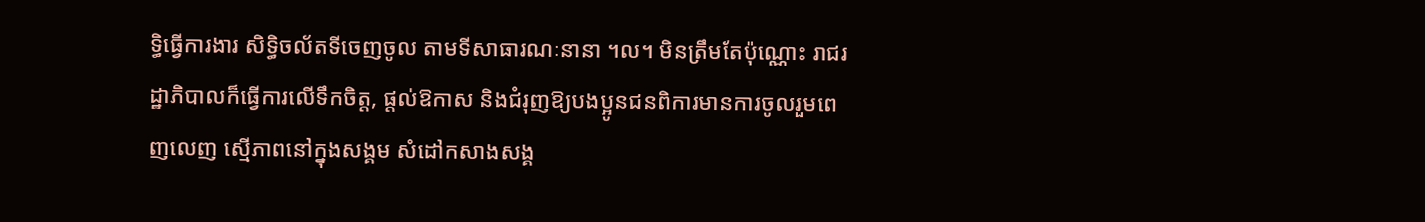ទ្ធិធ្វើការងារ សិទ្ធិចល័តទីចេញចូល តាមទីសាធារណៈនានា ។ល។ មិនត្រឹមតែប៉ុណ្ណោះ រាជរដ្ឋាភិបាលក៏ធ្វើការលើទឹកចិត្ត, ផ្តល់ឱកាស និងជំរុញឱ្យបងប្អូនជនពិការមានការចូលរួមពេញលេញ ស្មើភាពនៅក្នុងសង្គម សំដៅកសាងសង្គ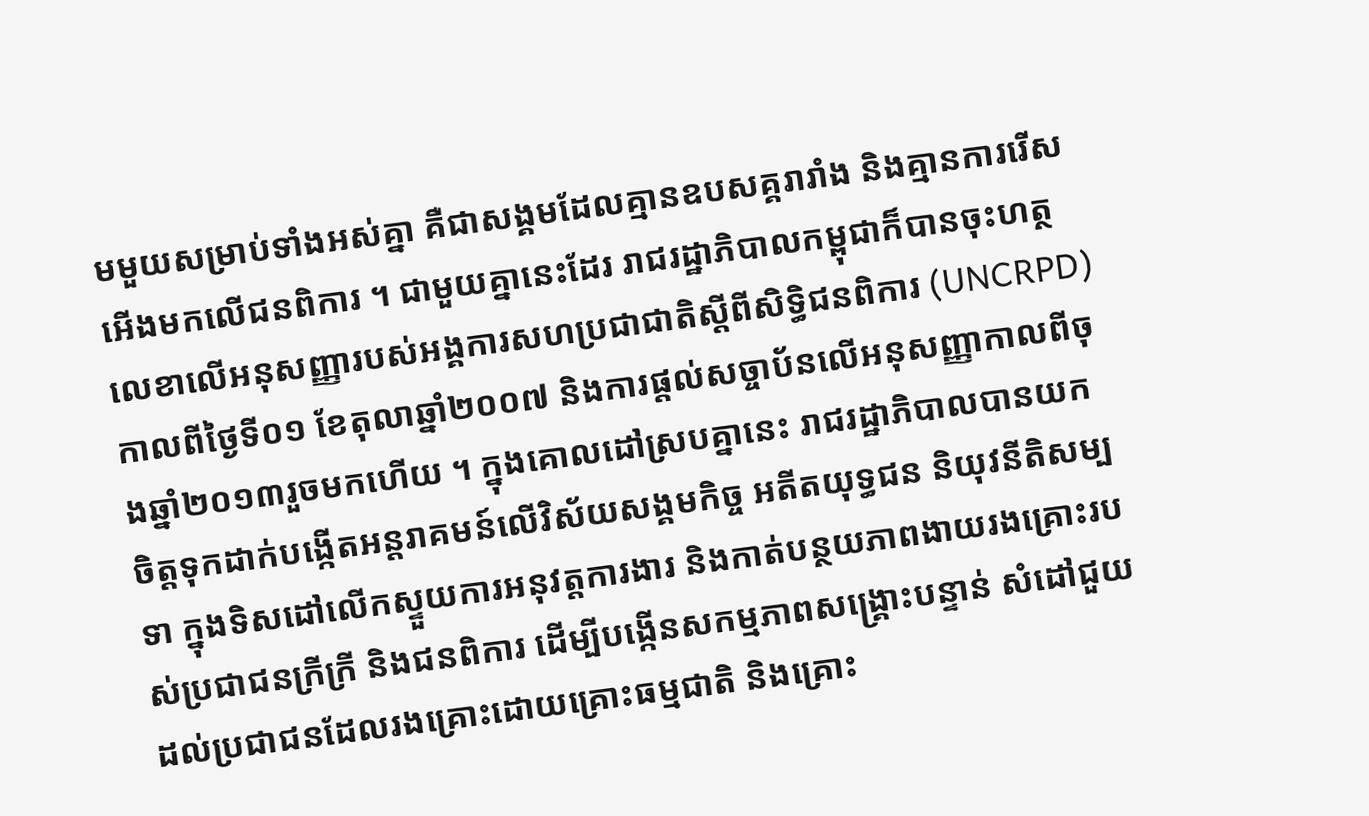មមួយសម្រាប់ទាំងអស់គ្នា គឺជាសង្គមដែលគ្មានឧបសគ្គរារាំង និងគ្មានការរើសអើងមកលើជនពិការ ។ ជាមួយគ្នានេះដែរ រាជរដ្ឋាភិបាលកម្ពុជាក៏បានចុះហត្ថលេខាលើអនុសញ្ញារបស់អង្គការសហប្រជាជាតិស្តីពីសិទិ្ធជនពិការ (UNCRPD) កាលពីថ្ងៃទី០១ ខែតុលាឆ្នាំ២០០៧ និងការផ្តល់សច្ចាប័នលើអនុសញ្ញាកាលពីចុងឆ្នាំ២០១៣រួចមកហើយ ។ ក្នុងគោលដៅស្របគ្នានេះ រាជរដ្ឋាភិបាលបានយកចិត្តទុកដាក់បង្កើតអន្តរាគមន៍លើវិស័យសង្គមកិច្ច អតីតយុទ្ធជន និយុវនីតិសម្បទា ក្នុងទិសដៅលើកស្ទួយការអនុវត្តការងារ និងកាត់បន្ថយភាពងាយរងគ្រោះរបស់ប្រជាជនក្រីក្រី និងជនពិការ ដើម្បីបង្កើនសកម្មភាពសង្គ្រោះបន្ទាន់ សំដៅជួយដល់ប្រជាជនដែលរងគ្រោះដោយគ្រោះធម្មជាតិ និងគ្រោះ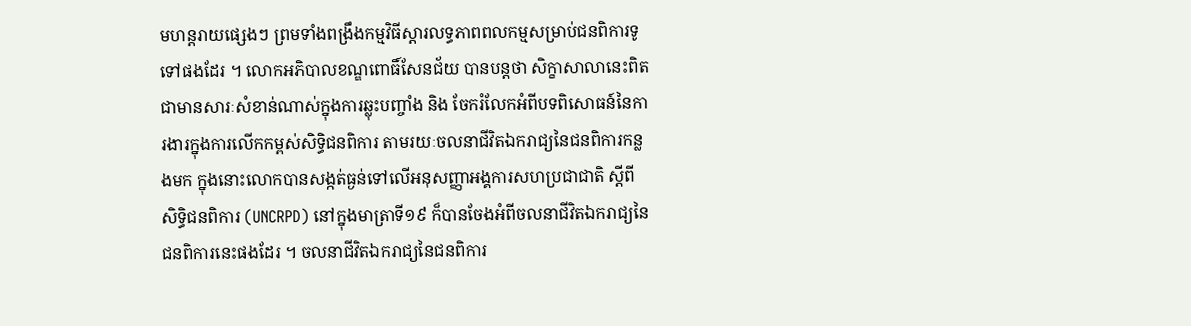មហន្តរាយផ្សេងៗ ព្រមទាំងពង្រឹងកម្មវិធីស្តារលទ្ធភាពពលកម្មសម្រាប់ជនពិការទូទៅផងដែរ ។ លោកអភិបាលខណ្ឌពោធិ៍សែនជ័យ បានបន្តថា សិក្ខាសាលានេះពិតជាមានសារៈសំខាន់ណាស់ក្នុងការឆ្លុះបញ្ចាំង និង ចែករំលែកអំពីបទពិសោធន៍នៃការងារក្នុងការលើកកម្ពស់សិទិ្ធជនពិការ តាមរយៈចលនាជីវិតឯករាជ្យនៃជនពិការកន្លងមក ក្នុងនោះលោកបានសង្កត់ធ្ងន់ទៅលើអនុសញ្ញាអង្គការសហប្រជាជាតិ ស្តីពីសិទ្ធិជនពិការ (UNCRPD) នៅក្នុងមាត្រាទី១៩ ក៏បានចែងអំពីចលនាជីវិតឯករាជ្យនៃជនពិការនេះផងដែរ ។ ចលនាជីវិតឯករាជ្យនៃជនពិការ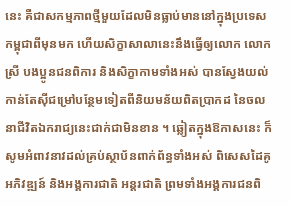នេះ គឺជាសកម្មភាពថ្មីមួយដែលមិនធ្លាប់មាននៅក្នុងប្រទេសកម្ពុជាពីមុនមក ហើយសិក្ខាសាលានេះនឹងធ្វើឲ្យលោក លោកស្រី បងប្អូនជនពិការ និងសិក្ខាកាមទាំងអស់ បានស្វែងយល់កាន់តែស៊ីជម្រៅបន្ថែមទៀតពីនិយមន័យពិតប្រាកដ នៃចលនាជីវិតឯករាជ្យនេះជាក់ជាមិនខាន ។ ឆ្លៀតក្នុងឱកាសនេះ ក៏សូមអំពាវនាវដល់គ្រប់ស្ថាប័នពាក់ព័ន្ធទាំងអស់ ពិសេសដៃគូអភិវឌ្ឍន៍ និងអង្គការជាតិ អន្តរជាតិ ព្រមទាំងអង្គការជនពិ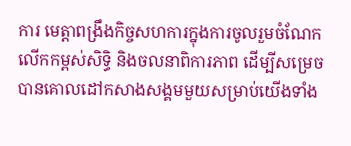ការ មេត្តាពង្រឹងកិច្ចសហការក្នុងការចូលរួមចំណែកលើកកម្ពស់សិទិ្ធ និងចលនាពិការភាព ដើម្បីសម្រេចបានគោលដៅកសាងសង្គមមួយសម្រាប់យើងទាំង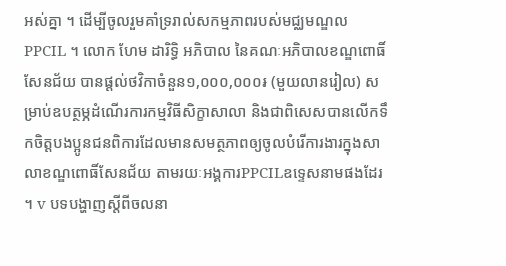អស់គ្នា ។ ដើម្បីចូលរួមគាំទ្ររាល់សកម្មភាពរបស់មជ្ឈមណ្ឌលPPCIL ។ លោក ហែម ដារិទ្ធិ អភិបាល នៃគណៈអភិបាលខណ្ឌពោធិ៍សែនជ័យ បានផ្តល់ថវិកាចំនួន១,០០០,០០០៛ (មួយលានរៀល) សម្រាប់ឧបត្ថម្ភដំណើរការកម្មវិធីសិក្ខាសាលា និងជាពិសេសបានលើកទឹកចិត្តបងប្អូនជនពិការដែលមានសមត្ថភាពឲ្យចូលបំរើការងារក្នុងសាលាខណ្ឌពោធិ៍សែនជ័យ តាមរយៈអង្គការPPCILឧទ្ទេសនាមផងដែរ ។ v បទបង្ហាញស្តីពីចលនា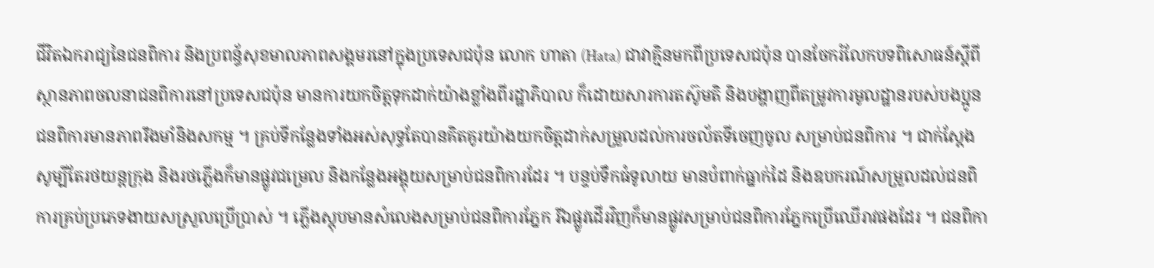ជីវិតឯករាជ្យនៃជនពិការ និងប្រពន្ធ័សុខមាលភាពសង្គមរនៅក្នុងប្រទេសជប៉ុន លោក ហាតា (Hata) ជាវាគ្មិនមកពីប្រទេសជប៉ុន បានចែករំលែកបទពិសោធន៍ស្តីពីស្ថានភាពចលនាជនពិការនៅប្រទេសជប៉ុន មានការយកចិត្តទុកដាក់យ៉ាងខ្លាំងពីរដ្ឋាភិបាល ក៏ដោយសារការតស៊ូមតិ និងបង្ហាញពីតម្រូវការមូលដ្ឋានរបស់បងប្អូនជនពិការមានភាពរឹងមាំនិងសកម្ម ។ គ្រប់ទីកន្លែងទាំងអស់សុទ្ធតែបានគិតគូរយ៉ាងយកចិត្តដាក់សម្រួលដល់ការចល័តទីចេញចូល សម្រាប់ជនពិការ ។ ជាក់ស្តែងសូម្បីតែរថយន្តក្រុង និងរថភ្លើងក៏មានផ្លូវជម្រេល និងកន្លែងអង្គុយសម្រាប់ជនពិការដែរ ។ បន្ទប់ទឹកធំទូលាយ មានបំពាក់ធ្នាក់ដៃ និងឧបករណ៍សម្រួលដល់ជនពិការគ្រប់ប្រភេទងាយសស្រួលប្រើប្រាស់ ។ ភ្លើងស្តុបមានសំលេងសម្រាប់ជនពិការភ្នែក រីឯផ្លូវដើរវិញក៏មានផ្លូវសម្រាប់ជនពិការភ្នែកប្រើឈើរាវផងដែរ ។ ជនពិកា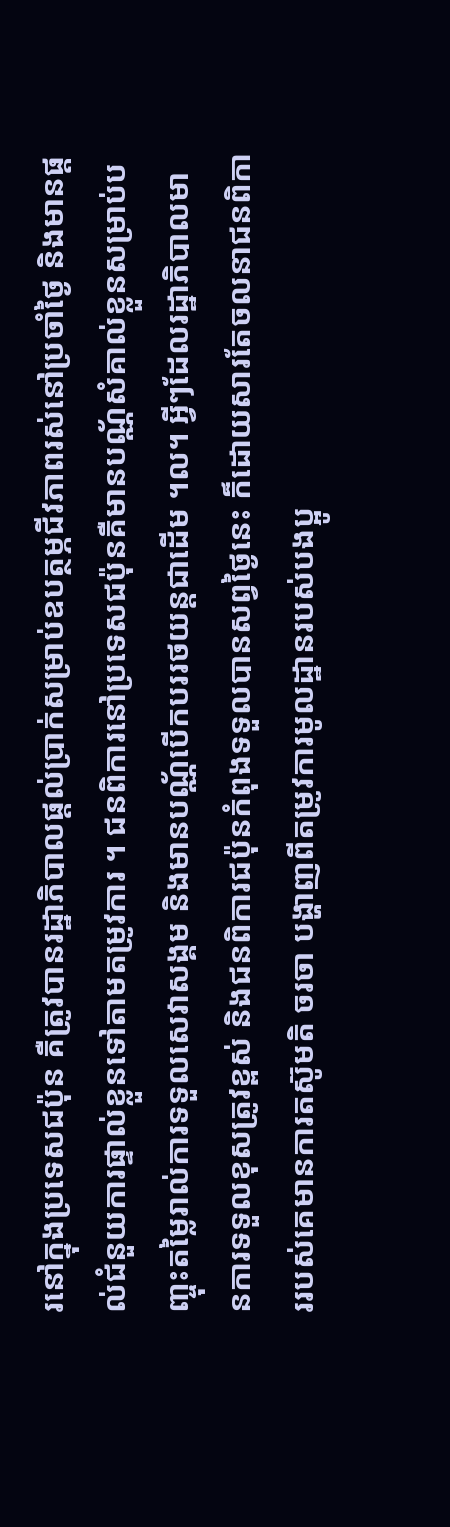រនៅក្នុងប្រទេសជប៉ុន គឺត្រូវបានរដ្ឋាភិបាលផ្តល់ប្រាក់សម្រាប់ឧបត្ថម្ភជីវភាពរស់នៅប្រចាំថ្ងៃ និងមានផ្តល់ជំនួយការផ្ទាល់ខ្លួនទៅតាមតម្រូវការ ។ ជនពិការនៅប្រទេសជប៉ុនគឺមានបណ្ណ័សំគាល់ខ្លួនសម្រាប់បញ្ចុះតម្លៃរាល់ការទទួលសេវាសង្គម និងមានបណ្ណ័បើកបររថយន្តជាដើម ។ល។ អ្វីៗដែលរដ្ឋាភិបាលមានការទទួលខុសត្រូវខ្ពស់ និងជនពិការជប៉ុនកំពុងទទួលបានសព្វថ្ងៃនេះ ក៏ដោយសារតែចលនាជនពិការរបស់គេមានការតស៊ូមតិ ចរចា បង្ហាញពីតម្រូវការមូលដ្ឋានរបស់បងប្អូ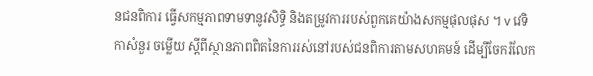នជនពិការ ធ្វើសកម្មភាពទាមទានូវសិទ្ធិ និងតម្រូវការរបស់ពួកគេយ៉ាងសកម្មផុលផុស ។ v វេទិកាសំនួរ ចម្លើយ ស្តីពីស្ថានភាពពិតនៃការរស់នៅរបស់ជនពិការតាមសហគមន៍ ដើម្បីចែករំលែក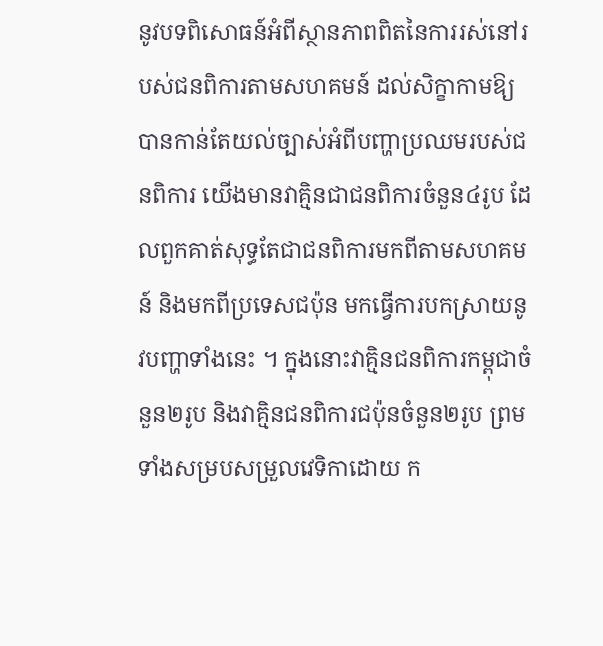នូវបទពិសោធន៍អំពីស្ថានភាពពិតនៃការរស់នៅរបស់ជនពិការតាមសហគមន៍ ដល់សិក្ខាកាមឱ្យបានកាន់តែយល់ច្បាស់អំពីបញ្ហាប្រឈមរបស់ជនពិការ យើងមានវាគ្មិនជាជនពិការចំនួន៤រូប ដែលពួកគាត់សុទ្ធតែជាជនពិការមកពីតាមសហគមន៍ និងមកពីប្រទេសជប៉ុន មកធ្វើការបកស្រាយនូវបញ្ហាទាំងនេះ ។ ក្នុងនោះវាគ្មិនជនពិការកម្ពុជាចំនួន២រូប និងវាគ្មិនជនពិការជប៉ុនចំនួន២រូប ព្រមទាំងសម្របសម្រួលវេទិកាដោយ ក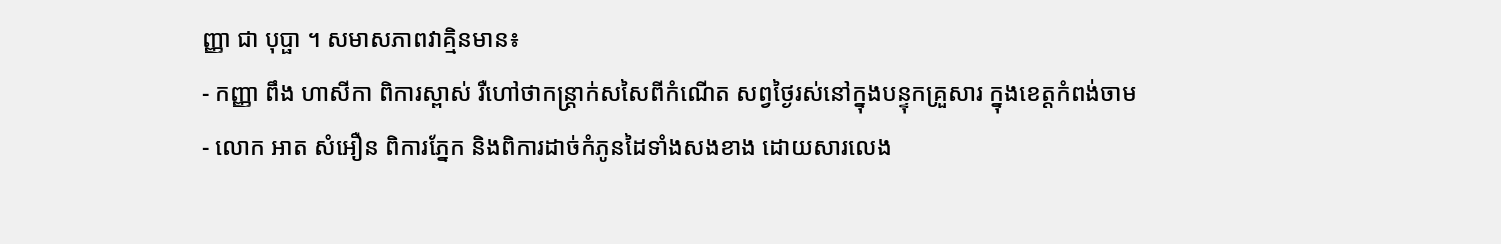ញ្ញា ជា បុប្ផា ។ សមាសភាពវាគ្មិនមាន៖
- កញ្ញា ពឹង ហាសីកា ពិការស្ពាស់ រឺហៅថាកន្រ្តាក់សសៃពីកំណើត សព្វថ្ងៃរស់នៅក្នុងបន្ទុកគ្រួសារ ក្នុងខេត្តកំពង់ចាម
- លោក អាត សំអឿន ពិការភ្នែក និងពិការដាច់កំភូនដៃទាំងសងខាង ដោយសារលេង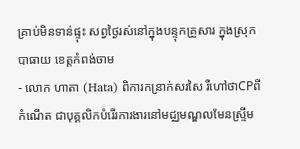គ្រាប់មិនទាន់ផ្ទុះ សព្វថ្ងៃរស់នៅក្នុងបន្ទុកគ្រួសារ ក្នុងស្រុកបាធាយ ខេត្តកំពង់ចាម
- លោក ហាតា (Hata) ពិការកន្រាក់សរសៃ រឺហៅថាCPពីកំណើត ជាបុគ្គលិកបំរើរការងារនៅមជ្ឈមណ្ឌលមែនស្ទ្រីម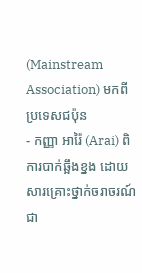(Mainstream Association) មកពីប្រទេសជប៉ុន
- កញ្ញា អារ៉ៃ (Arai) ពិការបាក់ឆ្អឹងខ្នង ដោយសារគ្រោះថ្នាក់ចរាចរណ៍ ជា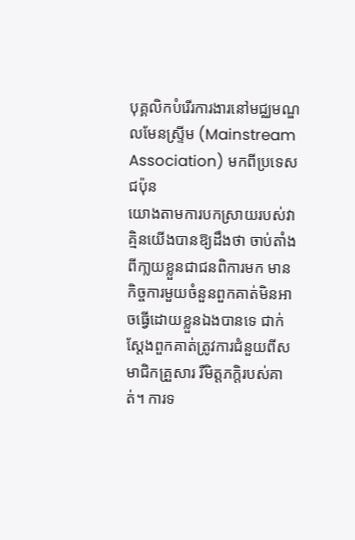បុគ្គលិកបំរើរការងារនៅមជ្ឈមណ្ឌលមែនស្ទ្រីម (Mainstream Association) មកពីប្រទេសជប៉ុន
យោងតាមការបកស្រាយរបស់វាគ្មិនយើងបានឱ្យដឹងថា ចាប់តាំងពីកា្លយខ្លួនជាជនពិការមក មានកិច្ចការមួយចំនួនពួកគាត់មិនអាចធ្វើដោយខ្លួនឯងបានទេ ជាក់ស្តែងពួកគាត់ត្រូវការជំនួយពីសមាជិកគ្រួសារ រឺមិត្តភក្តិរបស់គាត់។ ការទ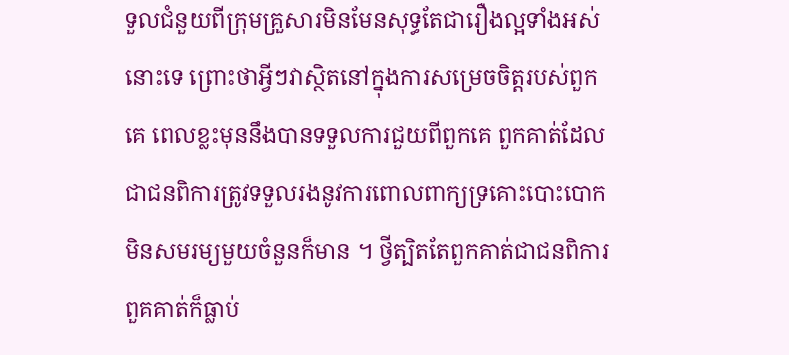ទួលជំនួយពីក្រុមគ្រួសារមិនមែនសុទ្ធតែជារឿងល្អទាំងអស់នោះទេ ព្រោះថាអ្វីៗវាស្ថិតនៅក្នុងការសម្រេចចិត្តរបស់ពួកគេ ពេលខ្លះមុននឹងបានទទួលការជួយពីពួកគេ ពួកគាត់ដែលជាជនពិការត្រូវទទួលរងនូវការពោលពាក្យទ្រគោះបោះបោកមិនសមរម្យមួយចំនួនក៏មាន ។ ថ្វីត្បិតតែពួកគាត់ជាជនពិការ ពួគគាត់ក៏ធ្លាប់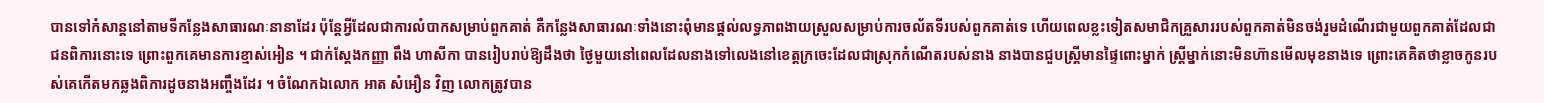បានទៅកំសាន្តនៅតាមទីកន្លែងសាធារណៈនានាដែរ ប៉ុន្តែអ្វីដែលជាការលំបាកសម្រាប់ពួកគាត់ គឺកន្លែងសាធារណៈទាំងនោះពុំមានផ្តល់លទ្ធភាពងាយស្រួលសម្រាប់ការចល័តទីរបស់ពួកគាត់ទេ ហើយពេលខ្លះទៀតសមាជិកគ្រួសាររបស់ពួកគាត់មិនចង់រួមដំណើរជាមួយពួកគាត់ដែលជាជនពិការនោះទេ ព្រោះពួកគេមានការខ្មាស់អៀន ។ ជាក់ស្តែងកញ្ញា ពឹង ហាសីកា បានរៀបរាប់ឱ្យដឹងថា ថ្ងៃមួយនៅពេលដែលនាងទៅលេងនៅខេត្តក្រចេះដែលជាស្រុកកំណើតរបស់នាង នាងបានជួបស្តី្រមានផ្ទៃពោះម្នាក់ ស្ត្រីម្នាក់នោះមិនហ៊ានមើលមុខនាងទេ ព្រោះគេគិតថាខ្លាចកូនរបស់គេកើតមកឆ្លងពិការដូចនាងអញ្ចឹងដែរ ។ ចំណែកឯលោក អាត សំអឿន វិញ លោកត្រូវបាន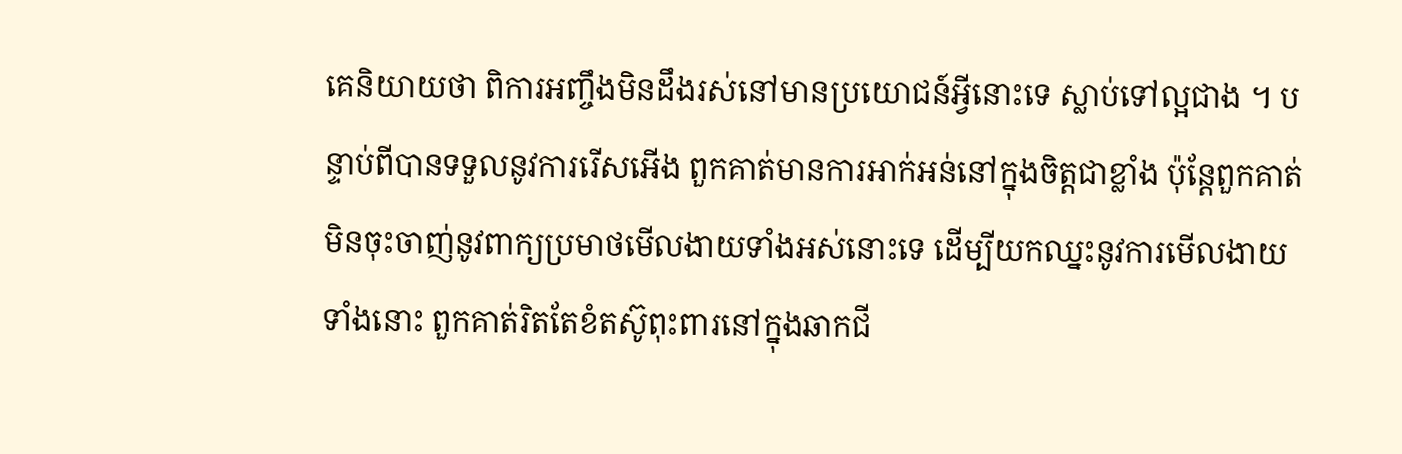គេនិយាយថា ពិការអញ្ចឹងមិនដឹងរស់នៅមានប្រយោជន៍អ្វីនោះទេ ស្លាប់ទៅល្អជាង ។ បន្ទាប់ពីបានទទួលនូវការរើសអើង ពួកគាត់មានការអាក់អន់នៅក្នុងចិត្តជាខ្លាំង ប៉ុន្តែពួកគាត់មិនចុះចាញ់នូវពាក្យប្រមាថមើលងាយទាំងអស់នោះទេ ដើម្បីយកឈ្នះនូវការមើលងាយទាំងនោះ ពួកគាត់រិតតែខំតស៊ូពុះពារនៅក្នុងឆាកជី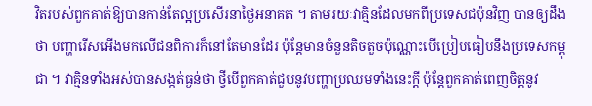វិតរបស់ពួកគាត់ឱ្យបានកាន់តែល្អប្រសើរនាថ្ងៃអនាគត ។ តាមរយៈវាគ្មិនដែលមកពីប្រទេសជប៉ុនវិញ បានឲ្យដឹងថា បញ្ហារើសអើងមកលើជនពិការក៏នៅតែមានដែរ ប៉ុន្តែមានចំនួនតិចតួចប៉ុណ្ណោះបើប្រៀបធៀបនឹងប្រទេសកម្ពុជា ។ វាគ្មិនទាំងអស់បានសង្កត់ធ្ងន់ថា ថ្វីបើពួកគាត់ជួបនូវបញ្ហាប្រឈមទាំងនេះក្តី ប៉ុន្តែពួកគាត់ពេញចិត្តនូវ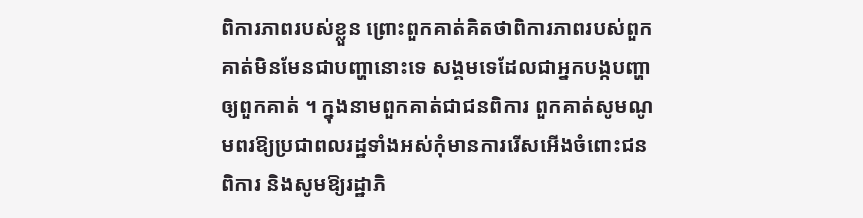ពិការភាពរបស់ខ្លួន ព្រោះពួកគាត់គិតថាពិការភាពរបស់ពួកគាត់មិនមែនជាបញ្ហានោះទេ សង្គមទេដែលជាអ្នកបង្កបញ្ហាឲ្យពួកគាត់ ។ ក្នុងនាមពួកគាត់ជាជនពិការ ពួកគាត់សូមណូមពរឱ្យប្រជាពលរដ្ឋទាំងអស់កុំមានការរើសអើងចំពោះជនពិការ និងសូមឱ្យរដ្ឋាភិ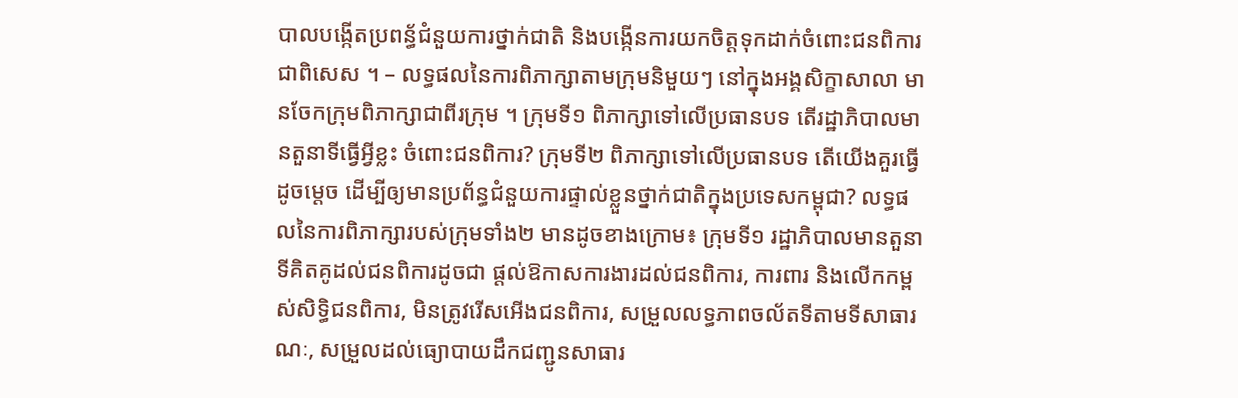បាលបង្កើតប្រពន្ធ័ជំនួយការថ្នាក់ជាតិ និងបង្កើនការយកចិត្តទុកដាក់ចំពោះជនពិការជាពិសេស ។ – លទ្ធផលនៃការពិភាក្សាតាមក្រុមនិមួយៗ នៅក្នុងអង្គសិក្ខាសាលា មានចែកក្រុមពិភាក្សាជាពីរក្រុម ។ ក្រុមទី១ ពិភាក្សាទៅលើប្រធានបទ តើរដ្ឋាភិបាលមានតួនាទីធ្វើអ្វីខ្លះ ចំពោះជនពិការ? ក្រុមទី២ ពិភាក្សាទៅលើប្រធានបទ តើយើងគួរធ្វើដូចម្តេច ដើម្បីឲ្យមានប្រព័ន្ធជំនួយការផ្ទាល់ខ្លួនថ្នាក់ជាតិក្នុងប្រទេសកម្ពុជា? លទ្ធផលនៃការពិភាក្សារបស់ក្រុមទាំង២ មានដូចខាងក្រោម៖ ក្រុមទី១ រដ្ឋាភិបាលមានតួនាទីគិតគូដល់ជនពិការដូចជា ផ្តល់ឱកាសការងារដល់ជនពិការ, ការពារ និងលើកកម្ពស់សិទ្ធិជនពិការ, មិនត្រូវរើសអើងជនពិការ, សម្រួលលទ្ធភាពចល័តទីតាមទីសាធារណៈ, សម្រួលដល់ធ្យោបាយដឹកជញ្ជូនសាធារ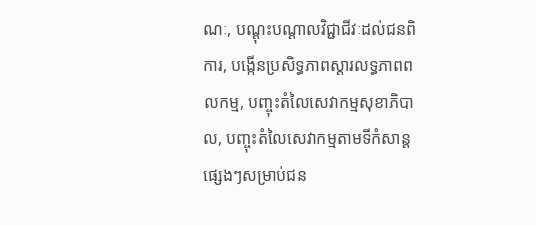ណៈ, បណ្តុះបណ្តាលវិជ្ជាជីវៈដល់ជនពិការ, បង្កើនប្រសិទ្ធភាពស្តារលទ្ធភាពពលកម្ម, បញ្ចុះតំលៃសេវាកម្មសុខាភិបាល, បញ្ចុះតំលៃសេវាកម្មតាមទីកំសាន្តផ្សេងៗសម្រាប់ជន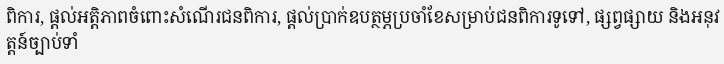ពិការ, ផ្តល់អត្តិភាពចំពោះសំណើរជនពិការ, ផ្តល់ប្រាក់ឧបត្ថម្ភប្រចាំខែសម្រាប់ជនពិការទូទៅ, ផ្សព្វផ្សាយ និងអនុវត្តន៍ច្បាប់ទាំ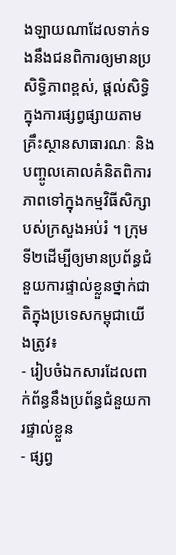ងឡាយណាដែលទាក់ទងនឹងជនពិការឲ្យមានប្រសិទ្ធិភាពខ្ពស់, ផ្តល់សិទ្ធិក្នុងការផ្សព្វផ្សាយតាមគ្រឹះស្ថានសាធារណៈ និងបញ្ចូលគោលគំនិតពិការភាពទៅក្នុងកម្មវិធីសិក្សាបស់ក្រសួងអប់រំ ។ ក្រុមទី២ដើម្បីឲ្យមានប្រព័ន្ធជំនួយការផ្ទាល់ខ្លួនថ្នាក់ជាតិក្នុងប្រទេសកម្ពុជាយើងត្រូវ៖
- រៀបចំឯកសារដែលពាក់ព័ន្ធនឹងប្រព័ន្ធជំនួយការផ្ទាល់ខ្លួន
- ផ្សព្វ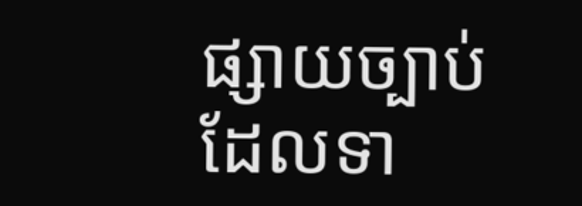ផ្សាយច្បាប់ដែលទា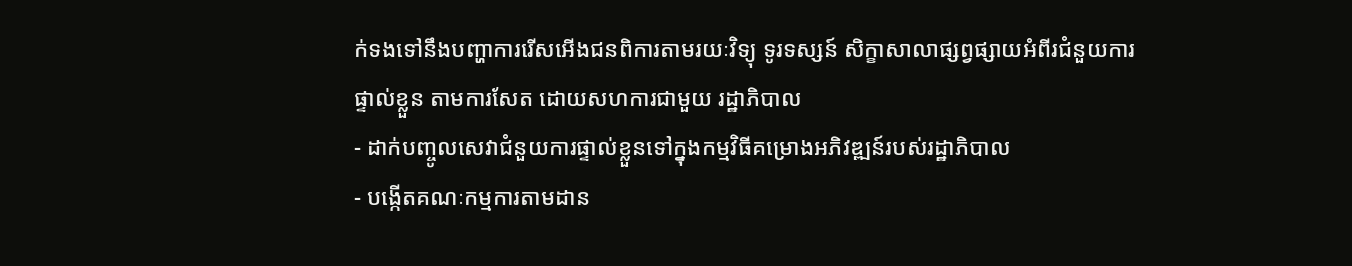ក់ទងទៅនឹងបញ្ហាការរើសអើងជនពិការតាមរយៈវិទ្យុ ទូរទស្សន៍ សិក្ខាសាលាផ្សព្វផ្សាយអំពីរជំនួយការផ្ទាល់ខ្លួន តាមការសែត ដោយសហការជាមួយ រដ្ឋាភិបាល
- ដាក់បញ្ចូលសេវាជំនួយការផ្ទាល់ខ្លួនទៅក្នុងកម្មវិធីគម្រោងអភិវឌ្ឍន៍របស់រដ្ឋាភិបាល
- បង្កើតគណៈកម្មការតាមដាន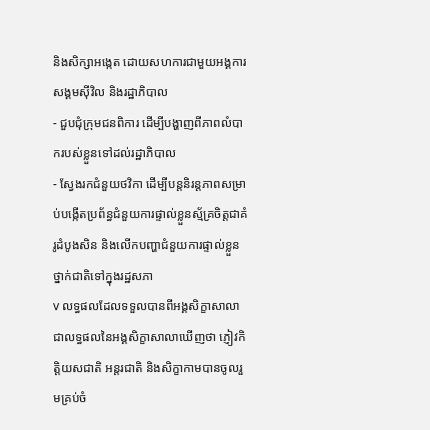និងសិក្សាអង្កេត ដោយសហការជាមួយអង្គការសង្គមស៊ីវិល និងរដ្ឋាភិបាល
- ជួបជុំក្រុមជនពិការ ដើម្បីបង្ហាញពីភាពលំបាករបស់ខ្លួនទៅដល់រដ្ឋាភិបាល
- ស្វែងរកជំនួយថវិកា ដើម្បីបន្តនិរន្តភាពសម្រាប់បង្កើតប្រព័ន្ធជំនួយការផ្ទាល់ខ្លួនស្ម័គ្រចិត្តជាគំរូដំបូងសិន និងលើកបញ្ហាជំនួយការផ្ទាល់ខ្លួនថ្នាក់ជាតិទៅក្នុងរដ្ឋសភា
v លទ្ធផលដែលទទួលបានពីអង្គសិក្ខាសាលា ជាលទ្ធផលនៃអង្គសិក្ខាសាលាឃើញថា ភ្ញៀវកិត្តិយសជាតិ អន្តរជាតិ និងសិក្ខាកាមបានចូលរួមគ្រប់ចំ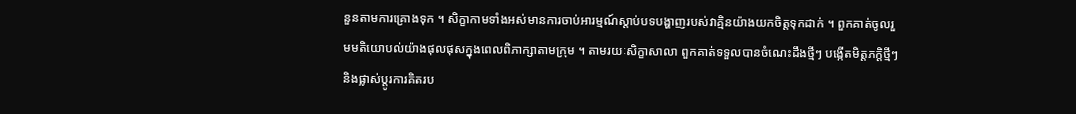នួនតាមការគ្រោងទុក ។ សិក្ខាកាមទាំងអស់មានការចាប់អារម្មណ៍ស្តាប់បទបង្ហាញរបស់វាគ្មិនយ៉ាងយកចិត្តទុកដាក់ ។ ពួកគាត់ចូលរួមមតិយោបល់យ៉ាងផុលផុសក្នុងពេលពិភាក្សាតាមក្រុម ។ តាមរយៈសិក្ខាសាលា ពួកគាត់ទទួលបានចំណេះដឹងថ្មីៗ បង្កើតមិត្តភកិ្តថ្មីៗ និងផ្លាស់ប្តូរការគិតរប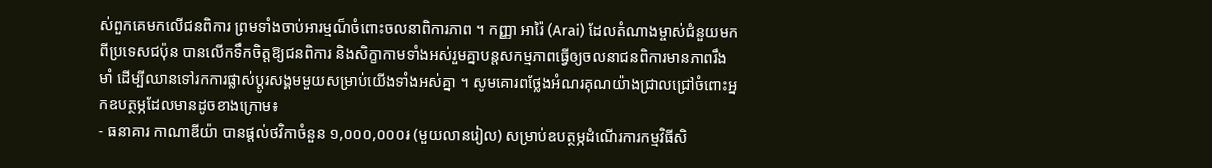ស់ពួកគេមកលើជនពិការ ព្រមទាំងចាប់អារម្មណ៏ចំពោះចលនាពិការភាព ។ កញ្ញា អារ៉ៃ (Arai) ដែលតំណាងម្ចាស់ជំនួយមកពីប្រទេសជប៉ុន បានលើកទឹកចិត្តឱ្យជនពិការ និងសិក្ខាកាមទាំងអស់រួមគ្នាបន្តសកម្មភាពធ្វើឲ្យចលនាជនពិការមានភាពរឹងមាំ ដើម្បីឈានទៅរកការផ្លាស់ប្តូរសង្គមមួយសម្រាប់យើងទាំងអស់គ្នា ។ សូមគោរពថ្លែងអំណរគុណយ៉ាងជ្រាលជ្រៅចំពោះអ្នកឧបត្ថម្ភដែលមានដូចខាងក្រោម៖
- ធនាគារ កាណាឌីយ៉ា បានផ្តល់ថវិកាចំនួន ១,០០០,០០០៛ (មួយលានរៀល) សម្រាប់ឧបត្ថម្ភដំណើរការកម្មវិធីសិ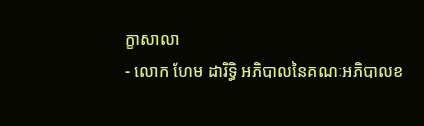ក្ខាសាលា
- លោក ហែម ដារិទ្ធិ អភិបាលនៃគណៈអភិបាលខ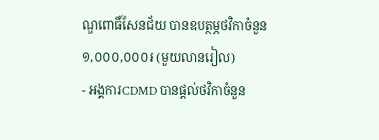ណ្ឌពោធិ៍សែនជ័យ បានឧបត្ថម្ភថវិកាចំនួន ១,០០០,០០០៛ (មួយលានរៀល)
- អង្គការCDMD បានផ្តល់ថវិកាចំនួន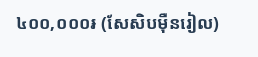៤០០,០០០៛ (សែសិបម៉ឺនរៀល)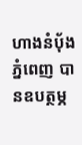ហាងនំប៉័ងភ្នំពេញ បានឧបត្ថម្ភ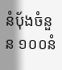នំប៉័ងចំនួន ១០០នំ